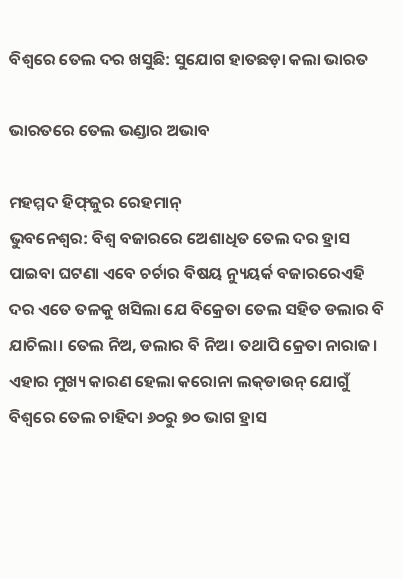ବିଶ୍ବରେ ତେଲ ଦର ଖସୁଛି: ସୁଯୋଗ ହାତଛଡ଼ା କଲା ଭାରତ

ଭାରତରେ ତେଲ ଭଣ୍ଡାର ଅଭାବ

ମହମ୍ମଦ ହିଫ୍‌ଜୁର ର‌େହମାନ୍‌
ଭୁବନେଶ୍ବର: ବିଶ୍ବ ବଜାରରେ ଅ‌େଶାଧିତ ତେଲ ଦର ହ୍ରାସ ପାଇବ‌ା ଘଟଣା ଏବେ ଚର୍ଚାର ବିଷୟ ନ୍ୟୁୟର୍କ ବଜାରରେଏହି ଦର ‌ଏତେ ତଳକୁ ଖସିଲା ଯେ ବିକ୍ରେତା ତେଲ ସହିତ ଡଲାର ବି ଯାଚିଲା। ତେଲ ନିଅ, ଡଲାର ବି ନିଅ। ତଥାପି କ୍ରେତା ନାରାଜ। ଏହାର ମୁଖ୍ୟ କାରଣ ହେଲା କରୋନା ଲକ୍‌ଡାଉନ୍ ଯୋଗୁଁ ବିଶ୍ବରେ ତେଲ ଚାହିଦା ୬୦ରୁ ୭୦ ଭାଗ ହ୍ରାସ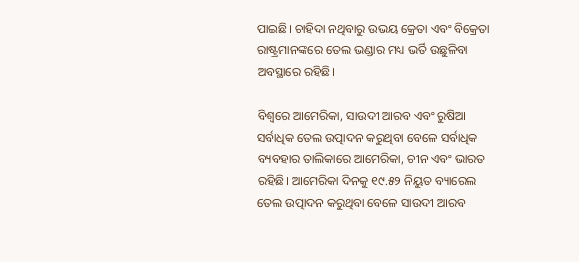ପାଇଛି। ଚାହିଦା ନଥିବାରୁ ଉଭୟ କ୍ରେତା ଏବଂ ବିକ୍ରେତା ରାଷ୍ଟ୍ରମାନଙ୍କରେ ତେଲ ଭଣ୍ଡାର ମଧ୍ୟ ଭର୍ତି ଉଛୁଳିବା ଅବସ୍ଥାରେ ରହିଛି।

ବିଶ୍ବରେ ଆମେରିକା, ସାଉଦୀ ଆରବ ଏବଂ ରୁଷିଆ ସର୍ବାଧିକ ତେଲ ଉତ୍ପାଦନ କରୁଥିବା ବେଳେ ସର୍ବାଧିକ ବ୍ୟବହାର ତାଲିକାରେ ଆମେରିକା, ଚୀନ ଏବଂ ଭାରତ ରହିଛି। ଆମେରିକା ଦିନକୁ ୧୯.୫୨ ନିୟୁତ ବ୍ୟାରେଲ ତେଲ ଉତ୍ପାଦନ କରୁଥିବା ବେଳେ ସାଉଦୀ ଆରବ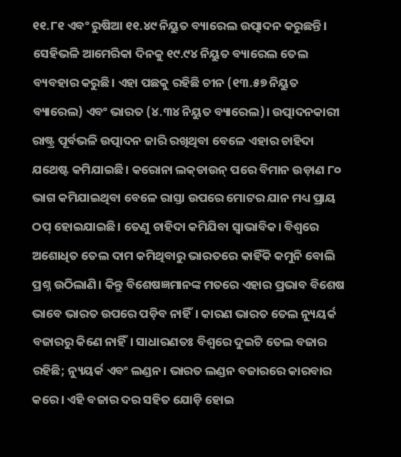୧୧.୮୧ ଏବଂ ରୁଷିଆ ୧୧.୪୯ ନିୟୁତ ବ୍ୟାରେଲ ଉତ୍ପାଦନ କରୁଛନ୍ତି। ସେହିଭଳି ଆମେରିକା ଦିନକୁ ୧୯.୯୪ ନିୟୁତ ବ୍ୟାରେଲ ତେଲ ବ୍ୟବହାର କରୁଛି। ଏହା ପଛକୁ ରହିଛି ଚୀନ (୧୩.୫୭ ନିୟୁତ ବ୍ୟାରେଲ) ଏବଂ ଭାରତ (୪.୩୪ ନିୟୁତ ବ୍ୟାରେଲ)। ଉତ୍ପ‌‌ାଦନକାରୀ ରାଷ୍ଟ୍ର ପୂର୍ବଭଳି ଉତ୍ପାଦନ ଜାରି ରଖିଥିବା ବେଳେ ଏହାର ଚାହିଦା ଯଥେଷ୍ଟ କମିଯାଇଛି। କରୋନା ଲକ୍‌ଡାଉନ୍‌ ପରେ ବିମାନ ଉଡ଼ାଣ ୮୦ ଭାଗ କମିଯାଇଥିବା ବେଳେ ରାସ୍ତା ଉପରେ ମୋଟର ଯାନ ମଧ୍ୟ ପ୍ରାୟ ଠପ୍ ହୋଇଯାଇଛି। ତେଣୁ ଚାହିଦା କମିଯିବା ସ୍ବାଭାବିକ। ବିଶ୍ବରେ ଅଶୋଧିତ ତେଲ ଦାମ କମିଥିବାରୁ ଭାରତରେ କାହିଁକି କମୁନି ବୋଲି ପ୍ରଶ୍ନ ଉଠିଲାଣି। କିନ୍ତୁ ବିଶେଷଜ୍ଞମାନଙ୍କ ମତରେ ଏହାର ପ୍ରଭାବ ବିଶେଷ ଭାବେ ଭାରତ ଉପରେ ପଡ଼ିବ ନାହିଁ। କାରଣ ଭାରତ ତେଲ ନ୍ୟୁୟର୍କ ବଜାରରୁ କିଣେ ନାହିଁ। ସାଧାରଣତଃ ବିଶ୍ବରେ ଦୁଇଟି ତେଲ ବଜାର ରହିଛି; ନ୍ୟୁୟର୍କ ଏବଂ ଲଣ୍ଡନ। ଭାରତ ଲଣ୍ଡନ ବଜାରରେ କାରବାର କରେ। ଏହି ବଜାର ଦର ସହିତ ଯୋଡ଼ି ହୋଇ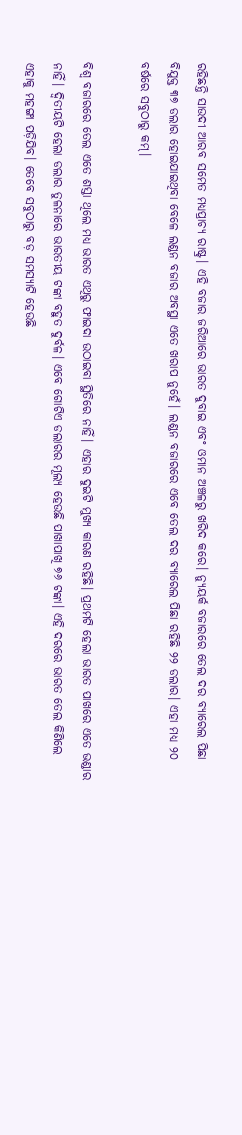ରହିଛନ୍ତି ସାଉଦୀ ଆରବ ସମେତ ମଧ୍ୟପ୍ରାଚ୍ୟ ରାଷ୍ଟ୍ର। ଏହି ବଜାର ଜରିଆରେ ଭାରତ ଦୁବାଇ ଏବଂ ଓମାନ ଅଞ୍ଚଳରୁ ଖରିଦ କରେ। ନ୍ୟୁୟର୍କ ବଜାରରେ ତେଲ ଦର ବ୍ୟାରେଲ ପିଛା ବିଯୁକ୍ତ ୩୭ ଡଲାର ହୋଇଯାଇଥିବା ବେଳେ ଲଣ୍ଡନ ବଜାର ଅବସ୍ଥା ଏତେ ଖରାପ ନୁହେଁ। ଲଣ୍ଡନ ବଜାରରେ ଏବେ ତେଲ ଦର ବ୍ୟାରେଲ ପିଛା ରହିଛି ୨୨ ଡଲାର। ଏହା ମଧ୍ୟ ୨୦ ବର୍ଷରେ ସବୁଠାରୁ କମ୍।

ବିଶ୍ବ ବଜାରରେ ତେଲ ଏତେ ଶସ୍ତା ଥିଲେ ମଧ୍ୟ ଭାରତ ଏଥିରୁ ଫାଇଦା ଉଠାଇବା ସ୍ଥିତିରେ ନାହିଁ। ଏହାର ଦୁଇଟି ମୁଖ୍ୟ କାରଣ ରହିଛି। ପ୍ରଥମଟି ହେଲା ଭାରତ ପାଖରେ ଏତେ ଭଣ୍ଡାର ନାହିଁ। ଦ୍ବିତୀୟଟି ହେଲା ଡଲାର ତୁଳନାରେ ଭାରତୀୟ ଟଙ୍କା ବହୁତ ଦୁର୍ବଳ। ଏବେ ଗୋଟିଏ ଡଲାରର ମୂଲ୍ୟ ହେଉଛି ପାଖାପାଖି ୭୬ ଟଙ୍କା। ଏହି ଦରରେ ଭାରତ ତେଲ କିଣିଲେ ଏହାକୁ ମହଙ୍ଗା ପଡ଼ିଯିବ। ତେବେ ସବୁଠାରୁ ବଡ଼ ସମସ୍ୟାଟି ହେଉଛି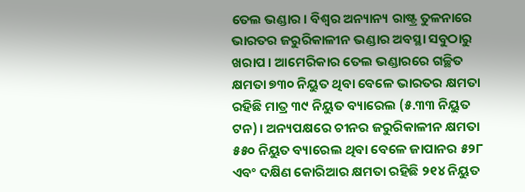ତେଲ ଭଣ୍ଡାର। ବିଶ୍ବର ଅନ୍ୟାନ୍ୟ ରାଷ୍ଟ୍ର ତୁଳନାରେ ଭାରତର ଜରୁରିକାଳୀନ ଭଣ୍ଡାର ଅବସ୍ଥା ସବୁଠାରୁ ଖରାପ। ଆମେରିକାର ତେଲ ଭଣ୍ଡାରରେ ଗଚ୍ଛିତ କ୍ଷମତା ୭୩୦ ନିୟୁତ ଥିବା ବେଳେ ଭାରତର କ୍ଷମତା ରହିଛି ମାତ୍ର ୩୯ ନିୟୁତ ବ୍ୟାରେଲ (୫.୩୩ ନିୟୁତ ଟନ)। ଅନ୍ୟପକ୍ଷରେ ଚୀନର ଜରୁରିକାଳୀନ କ୍ଷମତା ୫୫୦ ନିୟୁତ ବ୍ୟାରେଲ ଥିବା ବେଳେ ଜାପାନର ୫୨୮ ଏବଂ ଦକ୍ଷିଣ କୋରିଆର କ୍ଷମତା ରହିଛି ୨୧୪ ନିୟୁତ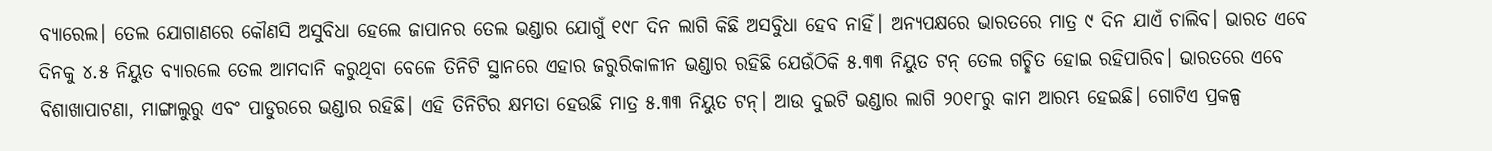ବ୍ୟାରେଲ। ତେଲ ଯୋଗାଣରେ କୌଣସି ଅସୁବିଧା ହେଲେ ଜାପାନର ତେଲ ଭଣ୍ଡାର ଯୋଗୁଁ ୧୯୮ ଦିନ ଲାଗି କିଛି ଅସବୁିଧା ହେବ ନାହିଁ। ଅନ୍ୟପକ୍ଷରେ ଭାରତରେ ମାତ୍ର ୯ ଦିନ ଯାଏଁ ଚାଲିବ। ଭାରତ ଏବେ ଦିନକୁ ୪.୫ ନିୟୁତ ବ୍ୟାରଲେ ତେଲ ଆମଦାନି କରୁଥିବା ବେଳେ ତିନିଟି ସ୍ଥାନରେ ଏହାର ଜରୁରିକାଳୀନ ଭଣ୍ଡାର ରହିଛି ଯେଉଁଠିକି ୫.୩୩ ନିୟୁତ ଟନ୍ ତେଲ ଗଚ୍ଛିତ ହୋଇ ରହିପାରିବ। ଭାରତରେ ଏବେ ବିଶାଖାପାଟଣା, ମାଙ୍ଗାଲୁରୁ ଏବଂ ପାଡୁରରେ ଭଣ୍ଡାର ରହିଛି। ଏହି ତିନିଟିର କ୍ଷମତା ହେଉଛି ମାତ୍ର ୫.୩୩ ନିୟୁତ ଟନ୍। ଆଉ ଦୁଇଟି ଭଣ୍ଡାର ଲାଗି ୨୦୧୮ରୁ କାମ ‌ଆରମ୍ଭ ହେଇଛି। ଗୋଟିଏ ପ୍ରକଳ୍ପ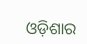ଓଡ଼ିଶାର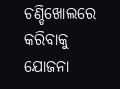ଚଣ୍ଡିଖୋଲରେ କରିବାକୁ ଯୋଜନା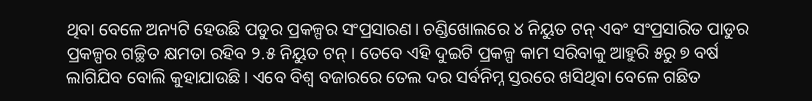ଥିବା ବେଳେ ଅନ୍ୟଟି ହେଉଛି ପଡୁର ପ୍ରକଳ୍ପର ସଂପ୍ରସାରଣ। ଚଣ୍ଡିଖୋଲରେ ୪ ନିୟୁତ ଟନ୍ ଏବଂ ସଂପ୍ରସାରିତ ପାଡୁର ପ୍ରକଳ୍ପର ଗଚ୍ଛିତ କ୍ଷମତା ରହିବ ୨.୫ ନିୟୁତ ଟନ୍। ତେବେ ଏହି ଦୁଇଟି ପ୍ରକଳ୍ପ କାମ ସରିବାକୁ ଆହୁରି ୫ରୁ ୭ ବର୍ଷ ଲାଗିଯିବ ବୋଲି କୁହାଯାଉଛି। ଏବେ ବିଶ୍ବ ବଜାରରେ ତେଲ ଦର ସର୍ବନିମ୍ନ ସ୍ତରରେ ଖସିଥିବା ବେଳେ ଗଛିତ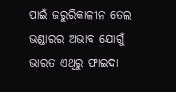ପାଇଁ ଜରୁରିକାଳୀନ ତେଲ ଭଣ୍ଡାରର ଅଭାବ ଯୋଗୁଁ ଭାରତ ଏଥିରୁ ଫାଇଦା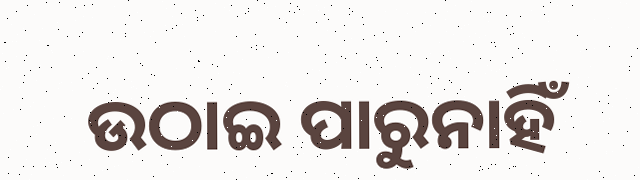ଉଠାଇ ପାରୁନାହିଁ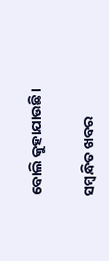ବୋଲି କୁହାଯାଉଛି।

ସମ୍ବନ୍ଧିତ ଖବର